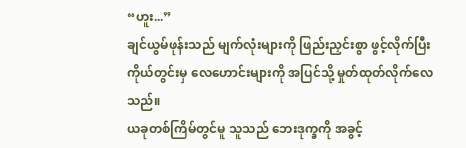“ဟူး...”
ချင်ယွမ်ဖုန်းသည် မျက်လုံးများကို ဖြည်းညှင်းစွာ ဖွင့်လိုက်ပြီး ကိုယ်တွင်းမှ လေဟောင်းများကို အပြင်သို့ မှုတ်ထုတ်လိုက်လေသည်။
ယခုတစ်ကြိမ်တွင်မူ သူသည် ဘေးဒုက္ခကို အခွင့်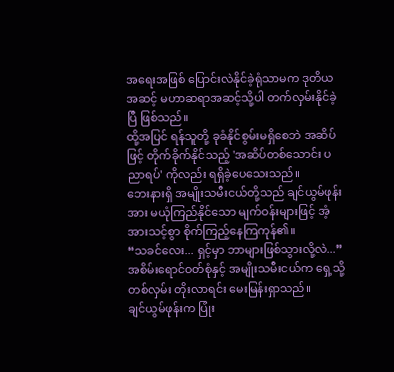အရေးအဖြစ် ပြောင်းလဲနိုင်ခဲ့ရုံသာမက ဒုတိယအဆင့် မဟာဆရာအဆင့်သို့ပါ တက်လှမ်းနိုင်ခဲ့ပြီ ဖြစ်သည်။
ထို့အပြင် ရန်သူတို့ ခုခံနိုင်စွမ်းမရှိစေဘဲ အဆိပ်ဖြင့် တိုက်ခိုက်နိုင်သည့် 'အဆိပ်တစ်သောင်း ပညာရပ်' ကိုလည်း ရရှိခဲ့ပေသေးသည်။
ဘေးနားရှိ အမျိုးသမီးငယ်တို့သည် ချင်ယွမ်ဖုန်းအား မယုံကြည်နိုင်သော မျက်ဝန်းများဖြင့် အံ့အားသင့်စွာ စိုက်ကြည့်နေကြကုန်၏။
“သခင်လေး... ရှင့်မှာ ဘာများဖြစ်သွားလို့လဲ...” အစိမ်းရောင်ဝတ်စုံနှင့် အမျိုးသမီးငယ်က ရှေ့သို့တစ်လှမ်း တိုးလာရင်း မေးမြန်းရှာသည်။
ချင်ယွမ်ဖုန်းက ပြုံး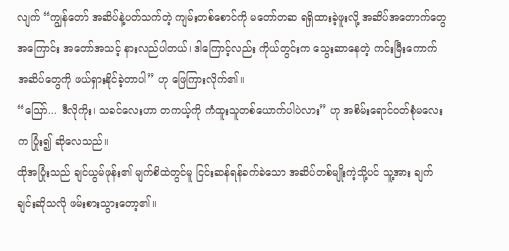လျက် “ကျွန်တော် အဆိပ်နဲ့ပတ်သက်တဲ့ ကျမ်းတစ်စောင်ကို မတော်တဆ ရရှိထားခဲ့ဖူးလို့ အဆိပ်အတောက်တွေအကြောင်း အတော်အသင့် နားလည်ပါတယ်၊ ဒါကြောင့်လည်း ကိုယ်တွင်းက သွေးဆာနေတဲ့ ကင်းမြီးကောက် အဆိပ်တွေကို ဖယ်ရှားနိုင်ခဲ့တာပါ” ဟု ဖြေကြားလိုက်၏။
“ဪ... ဒီလိုကိုး၊ သခင်လေးဟာ တကယ့်ကို ကံထူးသူတစ်ယောက်ပါပဲလား” ဟု အစိမ်းရောင်ဝတ်စုံမလေးက ပြုံး၍ ဆိုလေသည်။
ထိုအပြုံးသည် ချင်ယွမ်ဖုန်း၏ မျက်စိထဲတွင်မူ ငြင်းဆန်ရန်ခက်ခဲသော အဆိပ်တစ်မျိုးကဲ့သို့ပင် သူ့အား ချက်ချင်းဆိုသလို ဖမ်းစားသွားတော့၏။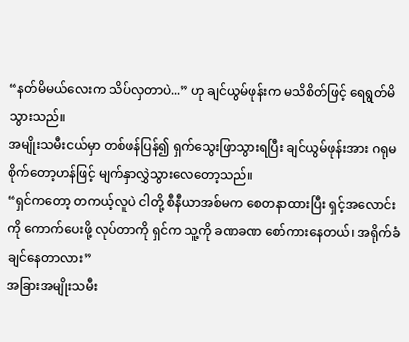“နတ်မိမယ်လေးက သိပ်လှတာပဲ...” ဟု ချင်ယွမ်ဖုန်းက မသိစိတ်ဖြင့် ရေရွတ်မိသွားသည်။
အမျိုးသမီးငယ်မှာ တစ်ဖန်ပြန်၍ ရှက်သွေးဖြာသွားရပြီး ချင်ယွမ်ဖုန်းအား ဂရုမစိုက်တော့ဟန်ဖြင့် မျက်နှာလွှဲသွားလေတော့သည်။
“ရှင်ကတော့ တကယ့်လူပဲ ငါတို့ စီနီယာအစ်မက စေတနာထားပြီး ရှင့်အလောင်းကို ကောက်ပေးဖို့ လုပ်တာကို ရှင်က သူ့ကို ခဏခဏ စော်ကားနေတယ်၊ အရိုက်ခံချင်နေတာလား”
အခြားအမျိုးသမီး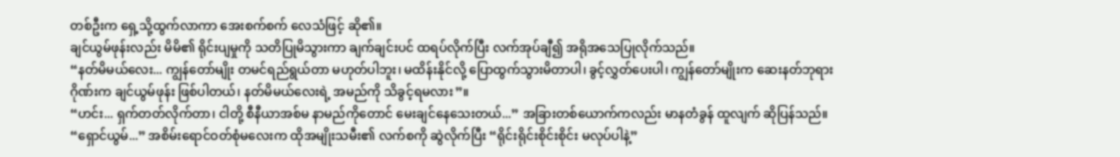တစ်ဦးက ရှေ့သို့ထွက်လာကာ အေးစက်စက် လေသံဖြင့် ဆို၏။
ချင်ယွမ်ဖုန်းလည်း မိမိ၏ ရိုင်းပျမှုကို သတိပြုမိသွားကာ ချက်ချင်းပင် ထရပ်လိုက်ပြီး လက်အုပ်ချီ၍ အရိုအသေပြုလိုက်သည်။
“နတ်မိမယ်လေး... ကျွန်တော်မျိုး တမင်ရည်ရွယ်တာ မဟုတ်ပါဘူး၊ မထိန်းနိုင်လို့ ပြောထွက်သွားမိတာပါ၊ ခွင့်လွှတ်ပေးပါ၊ ကျွန်တော်မျိုးက ဆေးနတ်ဘုရားဂိုဏ်းက ချင်ယွမ်ဖုန်း ဖြစ်ပါတယ်၊ နတ်မိမယ်လေးရဲ့ အမည်ကို သိခွင့်ရမလား”။
“ဟင်း... ရှက်တတ်လိုက်တာ၊ ငါတို့ စီနီယာအစ်မ နာမည်ကိုတောင် မေးချင်နေသေးတယ်...” အခြားတစ်ယောက်ကလည်း မာနတံခွန် ထူလျက် ဆိုပြန်သည်။
“ရှောင်ယွမ်...” အစိမ်းရောင်ဝတ်စုံမလေးက ထိုအမျိုးသမီး၏ လက်စကို ဆွဲလိုက်ပြီး “ရိုင်းရိုင်းစိုင်းစိုင်း မလုပ်ပါနဲ့”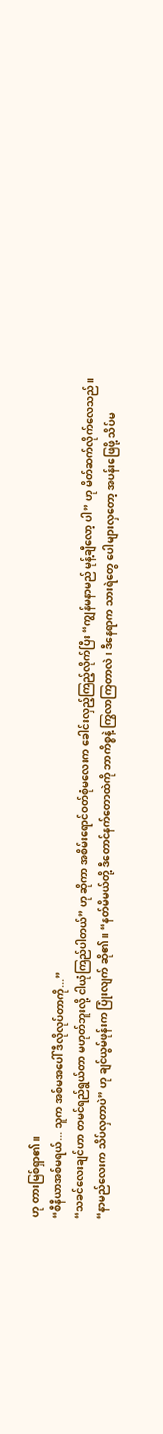ဟု တားမြစ်ရှာ၏။
“စီနီယာအစ်မရယ်... သူက အစ်မအပေါ် ဒီလိုလုပ်တာကို...”
“သခင်လေးချင်ဟာ တမင်ရည်ရွယ်တာ မဟုတ်ဘူးလို့ ငါယုံကြည်ပါတယ်” ဟု ဆိုကာ အစိမ်းရောင်ဝတ်စုံမလေးက ခေါင်းလှည့်ကြည့်လိုက်ပြီး “ကျွန်မနာမည် မုန့်ချီလော့ ပါ” ဟု မိတ်ဆက်လိုက်လေသည်။
“နာမည်လေးက သိပ်လှတာပဲ” ဟု ချင်ယွမ်ဖုန်းက ပြုံးလျက် ဆို၏။ “နတ်မိမယ်တို့ ဒီတောင်နက်တောထဲကို ဘာကိစ္စနဲ့ ကြွလာကြတာလဲ၊ ဒီနေရာက သားရဲတွေ ပေါများလှတော့ အပန်းဖြေဖို့ သိပ်မ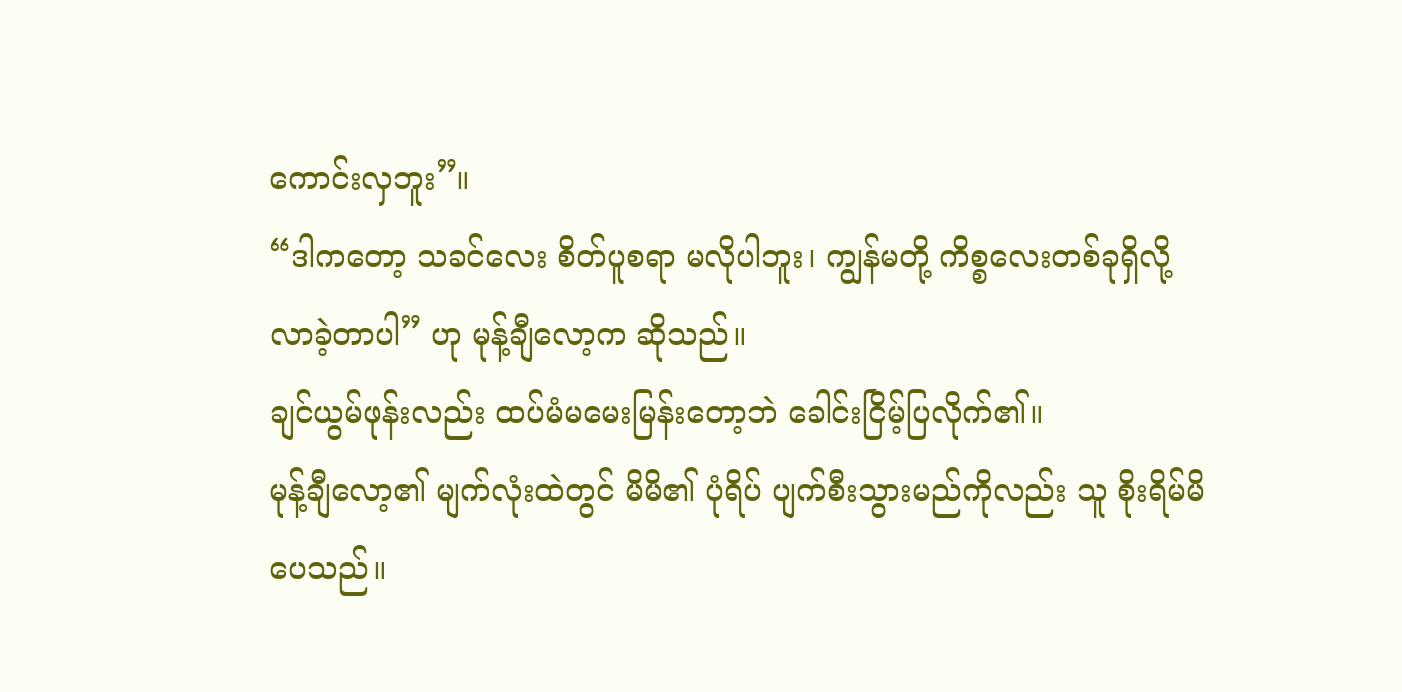ကောင်းလှဘူး”။
“ဒါကတော့ သခင်လေး စိတ်ပူစရာ မလိုပါဘူး၊ ကျွန်မတို့ ကိစ္စလေးတစ်ခုရှိလို့ လာခဲ့တာပါ” ဟု မုန့်ချီလော့က ဆိုသည်။
ချင်ယွမ်ဖုန်းလည်း ထပ်မံမမေးမြန်းတော့ဘဲ ခေါင်းငြိမ့်ပြလိုက်၏။
မုန့်ချီလော့၏ မျက်လုံးထဲတွင် မိမိ၏ ပုံရိပ် ပျက်စီးသွားမည်ကိုလည်း သူ စိုးရိမ်မိပေသည်။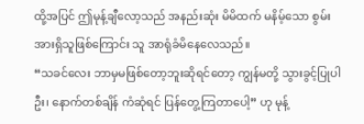ထို့အပြင် ဤမုန့်ချီလော့သည် အနည်းဆုံး မိမိထက် မနိမ့်သော စွမ်းအားရှိသူဖြစ်ကြောင်း သူ အာရုံခံမိနေလေသည်။
“သခင်လေး ဘာမှမဖြစ်တော့ဘူးဆိုရင်တော့ ကျွန်မတို့ သွားခွင့်ပြုပါဦး၊ နောက်တစ်ချိန် ကံဆုံရင် ပြန်တွေ့ကြတာပေါ့” ဟု မုန့်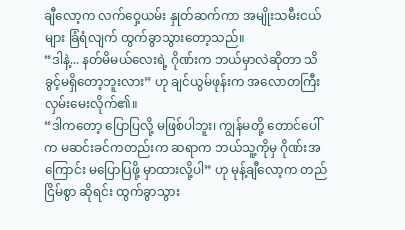ချီလော့က လက်ဝှေ့ယမ်း နှုတ်ဆက်ကာ အမျိုးသမီးငယ်များ ခြံရံလျက် ထွက်ခွာသွားတော့သည်။
“ဒါနဲ့... နတ်မိမယ်လေးရဲ့ ဂိုဏ်းက ဘယ်မှာလဲဆိုတာ သိခွင့်မရှိတော့ဘူးလား” ဟု ချင်ယွမ်ဖုန်းက အလောတကြီး လှမ်းမေးလိုက်၏။
“ဒါကတော့ ပြောပြလို့ မဖြစ်ပါဘူး၊ ကျွန်မတို့ တောင်ပေါ်က မဆင်းခင်ကတည်းက ဆရာက ဘယ်သူ့ကိုမှ ဂိုဏ်းအကြောင်း မပြောပြဖို့ မှာထားလို့ပါ” ဟု မုန့်ချီလော့က တည်ငြိမ်စွာ ဆိုရင်း ထွက်ခွာသွား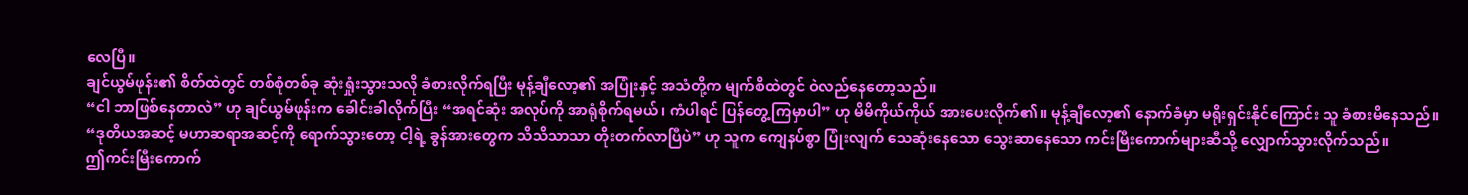လေပြီ။
ချင်ယွမ်ဖုန်း၏ စိတ်ထဲတွင် တစ်စုံတစ်ခု ဆုံးရှုံးသွားသလို ခံစားလိုက်ရပြီး မုန့်ချီလော့၏ အပြုံးနှင့် အသံတို့က မျက်စိထဲတွင် ဝဲလည်နေတော့သည်။
“ငါ ဘာဖြစ်နေတာလဲ” ဟု ချင်ယွမ်ဖုန်းက ခေါင်းခါလိုက်ပြီး “အရင်ဆုံး အလုပ်ကို အာရုံစိုက်ရမယ်၊ ကံပါရင် ပြန်တွေ့ကြမှာပါ” ဟု မိမိကိုယ်ကိုယ် အားပေးလိုက်၏။ မုန့်ချီလော့၏ နောက်ခံမှာ မရိုးရှင်းနိုင်ကြောင်း သူ ခံစားမိနေသည်။
“ဒုတိယအဆင့် မဟာဆရာအဆင့်ကို ရောက်သွားတော့ ငါ့ရဲ့ ခွန်အားတွေက သိသိသာသာ တိုးတက်လာပြီပဲ” ဟု သူက ကျေနပ်စွာ ပြုံးလျက် သေဆုံးနေသော သွေးဆာနေသော ကင်းမြီးကောက်များဆီသို့ လျှောက်သွားလိုက်သည်။
ဤကင်းမြီးကောက်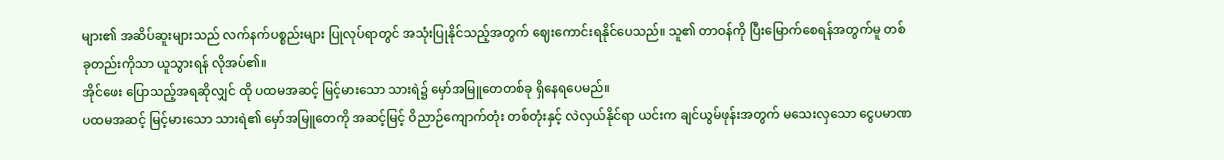များ၏ အဆိပ်ဆူးများသည် လက်နက်ပစ္စည်းများ ပြုလုပ်ရာတွင် အသုံးပြုနိုင်သည့်အတွက် ဈေးကောင်းရနိုင်ပေသည်။ သူ၏ တာဝန်ကို ပြီးမြောက်စေရန်အတွက်မူ တစ်ခုတည်းကိုသာ ယူသွားရန် လိုအပ်၏။
အိုင်ဖေး ပြောသည့်အရဆိုလျှင် ထို ပထမအဆင့် မြင့်မားသော သားရဲ၌ မှော်အမြူတေတစ်ခု ရှိနေရပေမည်။
ပထမအဆင့် မြင့်မားသော သားရဲ၏ မှော်အမြူတေကို အဆင့်မြင့် ဝိညာဉ်ကျောက်တုံး တစ်တုံးနှင့် လဲလှယ်နိုင်ရာ ယင်းက ချင်ယွမ်ဖုန်းအတွက် မသေးလှသော ငွေပမာဏ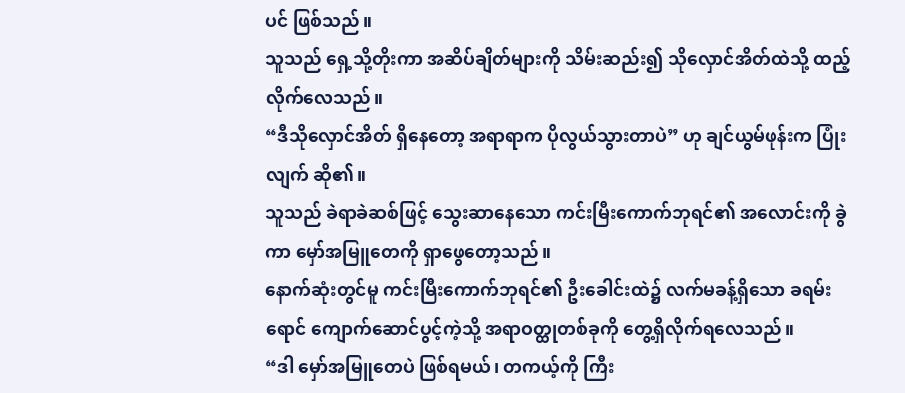ပင် ဖြစ်သည်။
သူသည် ရှေ့သို့တိုးကာ အဆိပ်ချိတ်များကို သိမ်းဆည်း၍ သိုလှောင်အိတ်ထဲသို့ ထည့်လိုက်လေသည်။
“ဒီသိုလှောင်အိတ် ရှိနေတော့ အရာရာက ပိုလွယ်သွားတာပဲ” ဟု ချင်ယွမ်ဖုန်းက ပြုံးလျက် ဆို၏။
သူသည် ခဲရာခဲဆစ်ဖြင့် သွေးဆာနေသော ကင်းမြီးကောက်ဘုရင်၏ အလောင်းကို ခွဲကာ မှော်အမြူတေကို ရှာဖွေတော့သည်။
နောက်ဆုံးတွင်မူ ကင်းမြီးကောက်ဘုရင်၏ ဦးခေါင်းထဲ၌ လက်မခန့်ရှိသော ခရမ်းရောင် ကျောက်ဆောင်ပွင့်ကဲ့သို့ အရာဝတ္ထုတစ်ခုကို တွေ့ရှိလိုက်ရလေသည်။
“ဒါ မှော်အမြူတေပဲ ဖြစ်ရမယ်၊ တကယ့်ကို ကြီး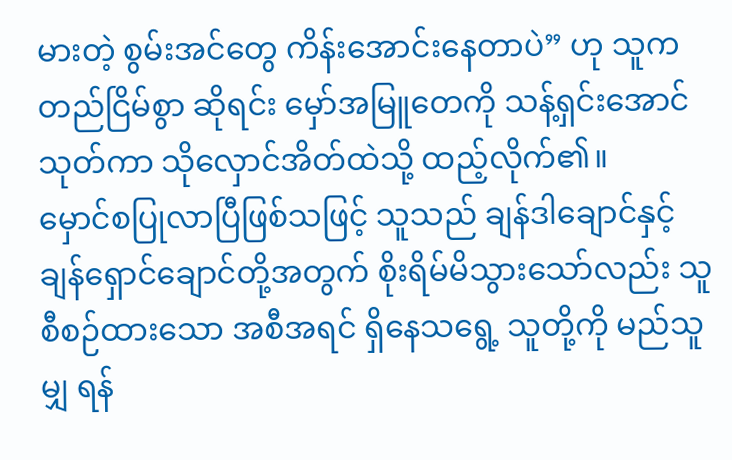မားတဲ့ စွမ်းအင်တွေ ကိန်းအောင်းနေတာပဲ” ဟု သူက တည်ငြိမ်စွာ ဆိုရင်း မှော်အမြူတေကို သန့်ရှင်းအောင် သုတ်ကာ သိုလှောင်အိတ်ထဲသို့ ထည့်လိုက်၏။
မှောင်စပြုလာပြီဖြစ်သဖြင့် သူသည် ချန်ဒါချောင်နှင့် ချန်ရှောင်ချောင်တို့အတွက် စိုးရိမ်မိသွားသော်လည်း သူစီစဉ်ထားသော အစီအရင် ရှိနေသရွေ့ သူတို့ကို မည်သူမျှ ရန်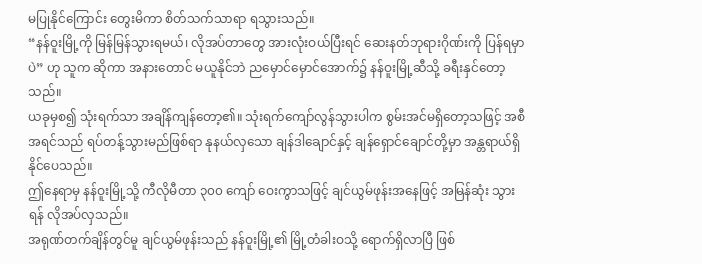မပြုနိုင်ကြောင်း တွေးမိကာ စိတ်သက်သာရာ ရသွားသည်။
“နန်ဝူးမြို့ကို မြန်မြန်သွားရမယ်၊ လိုအပ်တာတွေ အားလုံးဝယ်ပြီးရင် ဆေးနတ်ဘုရားဂိုဏ်းကို ပြန်ရမှာပဲ” ဟု သူက ဆိုကာ အနားတောင် မယူနိုင်ဘဲ ညမှောင်မှောင်အောက်၌ နန်ဝူးမြို့ဆီသို့ ခရီးနှင်တော့သည်။
ယခုမှစ၍ သုံးရက်သာ အချိန်ကျန်တော့၏။ သုံးရက်ကျော်လွန်သွားပါက စွမ်းအင်မရှိတော့သဖြင့် အစီအရင်သည် ရပ်တန့်သွားမည်ဖြစ်ရာ နုနယ်လှသော ချန်ဒါချောင်နှင့် ချန်ရှောင်ချောင်တို့မှာ အန္တရာယ်ရှိနိုင်ပေသည်။
ဤနေရာမှ နန်ဝူးမြို့သို့ ကီလိုမီတာ ၃၀၀ ကျော် ဝေးကွာသဖြင့် ချင်ယွမ်ဖုန်းအနေဖြင့် အမြန်ဆုံး သွားရန် လိုအပ်လှသည်။
အရုဏ်တက်ချိန်တွင်မူ ချင်ယွမ်ဖုန်းသည် နန်ဝူးမြို့၏ မြို့တံခါးဝသို့ ရောက်ရှိလာပြီ ဖြစ်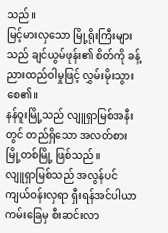သည်။
မြင့်မားလှသော မြို့ရိုးကြီးများသည် ချင်ယွမ်ဖုန်း၏ စိတ်ကို ခန့်ညားထည်ဝါမှုဖြင့် လွှမ်းမိုးသွားစေ၏။
နန်ဝူးမြို့သည် လျူရှာမြစ်အနီးတွင် တည်ရှိသော အလတ်စား မြို့တစ်မြို့ ဖြစ်သည်။
လျူရှာမြစ်သည် အလွန်ပင် ကျယ်ဝန်းလှရာ ရှီးရန်အင်ပါယာ ကမ်းခြေမှ စီးဆင်းလာ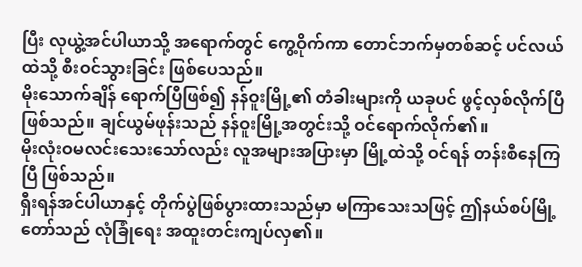ပြီး လုယွဲ့အင်ပါယာသို့ အရောက်တွင် ကွေ့ဝိုက်ကာ တောင်ဘက်မှတစ်ဆင့် ပင်လယ်ထဲသို့ စီးဝင်သွားခြင်း ဖြစ်ပေသည်။
မိုးသောက်ချိန် ရောက်ပြီဖြစ်၍ နန်ဝူးမြို့၏ တံခါးများကို ယခုပင် ဖွင့်လှစ်လိုက်ပြီ ဖြစ်သည်။ ချင်ယွမ်ဖုန်းသည် နန်ဝူးမြို့အတွင်းသို့ ဝင်ရောက်လိုက်၏။
မိုးလုံးဝမလင်းသေးသော်လည်း လူအများအပြားမှာ မြို့ထဲသို့ ဝင်ရန် တန်းစီနေကြပြီ ဖြစ်သည်။
ရှီးရန်အင်ပါယာနှင့် တိုက်ပွဲဖြစ်ပွားထားသည်မှာ မကြာသေးသဖြင့် ဤနယ်စပ်မြို့တော်သည် လုံခြုံရေး အထူးတင်းကျပ်လှ၏။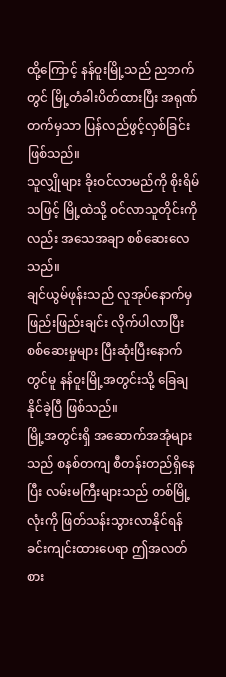ထို့ကြောင့် နန်ဝူးမြို့သည် ညဘက်တွင် မြို့တံခါးပိတ်ထားပြီး အရုဏ်တက်မှသာ ပြန်လည်ဖွင့်လှစ်ခြင်း ဖြစ်သည်။
သူလျှိုများ ခိုးဝင်လာမည်ကို စိုးရိမ်သဖြင့် မြို့ထဲသို့ ဝင်လာသူတိုင်းကိုလည်း အသေအချာ စစ်ဆေးလေသည်။
ချင်ယွမ်ဖုန်းသည် လူအုပ်နောက်မှ ဖြည်းဖြည်းချင်း လိုက်ပါလာပြီး စစ်ဆေးမှုများ ပြီးဆုံးပြီးနောက်တွင်မူ နန်ဝူးမြို့အတွင်းသို့ ခြေချနိုင်ခဲ့ပြီ ဖြစ်သည်။
မြို့အတွင်းရှိ အဆောက်အအုံများသည် စနစ်တကျ စီတန်းတည်ရှိနေပြီး လမ်းမကြီးများသည် တစ်မြို့လုံးကို ဖြတ်သန်းသွားလာနိုင်ရန် ခင်းကျင်းထားပေရာ ဤအလတ်စား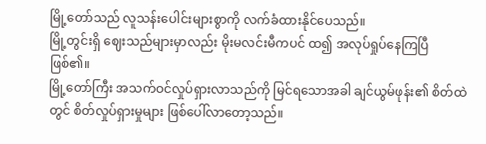မြို့တော်သည် လူသန်းပေါင်းများစွာကို လက်ခံထားနိုင်ပေသည်။
မြို့တွင်းရှိ ဈေးသည်များမှာလည်း မိုးမလင်းမီကပင် ထ၍ အလုပ်ရှုပ်နေကြပြီ ဖြစ်၏။
မြို့တော်ကြီး အသက်ဝင်လှုပ်ရှားလာသည်ကို မြင်ရသောအခါ ချင်ယွမ်ဖုန်း၏ စိတ်ထဲတွင် စိတ်လှုပ်ရှားမှုများ ဖြစ်ပေါ်လာတော့သည်။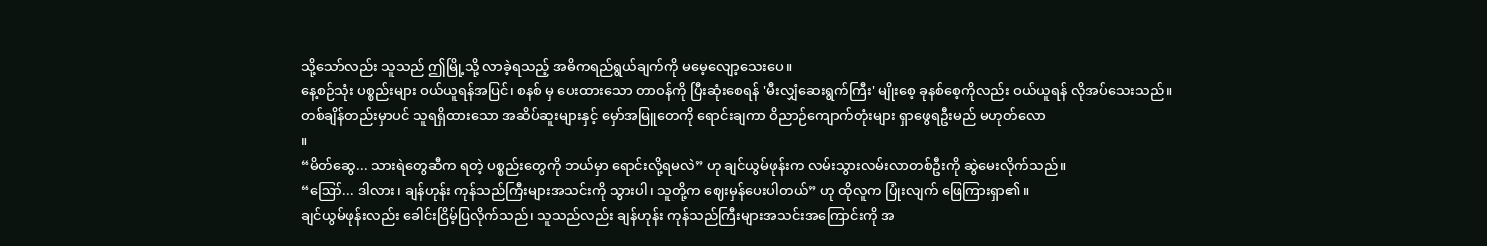သို့သော်လည်း သူသည် ဤမြို့သို့ လာခဲ့ရသည့် အဓိကရည်ရွယ်ချက်ကို မမေ့လျော့သေးပေ။
နေ့စဉ်သုံး ပစ္စည်းများ ဝယ်ယူရန်အပြင်၊ စနစ် မှ ပေးထားသော တာဝန်ကို ပြီးဆုံးစေရန် 'မီးလျှံဆေးရွက်ကြီး' မျိုးစေ့ ခုနစ်စေ့ကိုလည်း ဝယ်ယူရန် လိုအပ်သေးသည်။
တစ်ချိန်တည်းမှာပင် သူရရှိထားသော အဆိပ်ဆူးများနှင့် မှော်အမြူတေကို ရောင်းချကာ ဝိညာဉ်ကျောက်တုံးများ ရှာဖွေရဦးမည် မဟုတ်လော
။
“မိတ်ဆွေ... သားရဲတွေဆီက ရတဲ့ ပစ္စည်းတွေကို ဘယ်မှာ ရောင်းလို့ရမလဲ” ဟု ချင်ယွမ်ဖုန်းက လမ်းသွားလမ်းလာတစ်ဦးကို ဆွဲမေးလိုက်သည်။
“ဪ... ဒါလား၊ ချန်ဟုန်း ကုန်သည်ကြီးများအသင်းကို သွားပါ၊ သူတို့က ဈေးမှန်ပေးပါတယ်” ဟု ထိုလူက ပြုံးလျက် ဖြေကြားရှာ၏။
ချင်ယွမ်ဖုန်းလည်း ခေါင်းငြိမ့်ပြလိုက်သည်၊ သူသည်လည်း ချန်ဟုန်း ကုန်သည်ကြီးများအသင်းအကြောင်းကို အ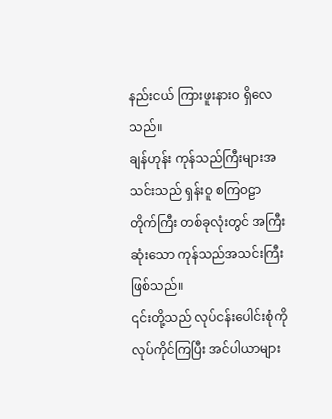နည်းငယ် ကြားဖူးနားဝ ရှိလေသည်။
ချန်ဟုန်း ကုန်သည်ကြီးများအသင်းသည် ရှန်းဝူ စကြဝဠာ တိုက်ကြီး တစ်ခုလုံးတွင် အကြီးဆုံးသော ကုန်သည်အသင်းကြီး ဖြစ်သည်။
၎င်းတို့သည် လုပ်ငန်းပေါင်းစုံကို လုပ်ကိုင်ကြပြီး အင်ပါယာများ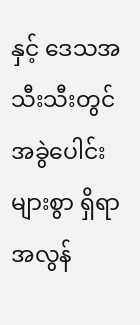နှင့် ဒေသအသီးသီးတွင် အခွဲပေါင်းများစွာ ရှိရာ အလွန်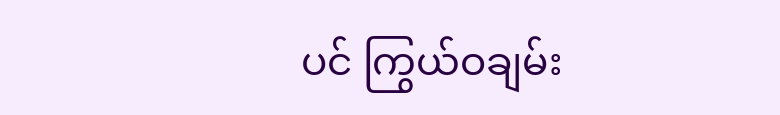ပင် ကြွယ်ဝချမ်း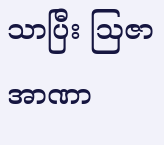သာပြီး ဩဇာအာဏာ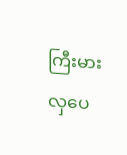ကြီးမားလှပေ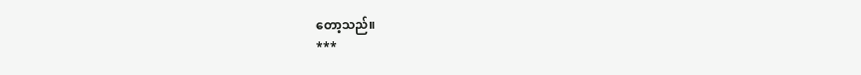တော့သည်။
***